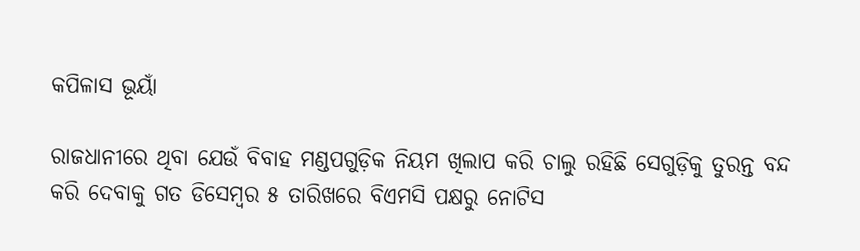କପିଳାସ ଭୂୟାଁ

ରାଜଧାନୀରେ ଥିବା ଯେଉଁ ବିବାହ ମଣ୍ଡପଗୁଡ଼ିକ ନିୟମ ଖିଲାପ କରି ଚାଲୁ ରହିଛି ସେଗୁଡ଼ିକୁ ତୁରନ୍ତ ବନ୍ଦ କରି ଦେବାକୁ ଗତ ଡିସେମ୍ବର ୫ ତାରିଖରେ ବିଏମସି ପକ୍ଷରୁ ନୋଟିସ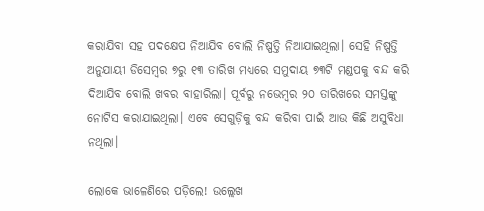କରାଯିବା ସହ ପଦକ୍ଷେପ ନିଆଯିବ ବୋଲି ନିଷ୍ପତ୍ତି ନିଆଯାଇଥିଲା। ସେହି ନିଷ୍ପତ୍ତି ଅନୁଯାୟୀ ଡିସେମ୍ବର ୭ରୁ ୧୩ ତାରିଖ ମଧ୍ୟରେ ସମୁଦାୟ ୭୩ଟି ମଣ୍ଡପକୁ ବନ୍ଦ କରି ଦିଆଯିବ ବୋଲି ଖବର ବାହାରିଲା। ପୂର୍ବରୁ ନଭେମ୍ବର ୨୦ ତାରିଖରେ ସମସ୍ତଙ୍କୁ ନୋଟିସ କରାଯାଇଥିଲା। ଏବେ ସେଗୁଡ଼ିକୁ ବନ୍ଦ କରିବା ପାଇଁ ଆଉ କିଛି ଅସୁବିଧା ନଥିଲା।

ଲୋକେ ଭାଳେଣିରେ ପଡ଼ିଲେ! ଉଲ୍ଲେଖ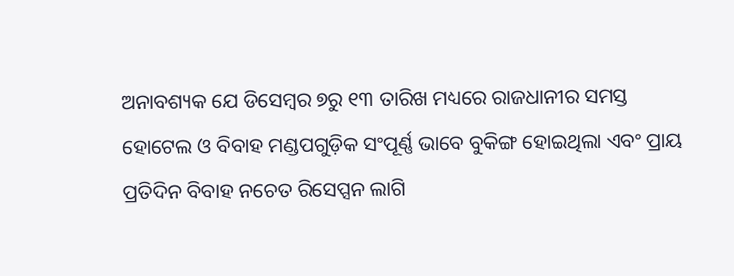ଅନାବଶ୍ୟକ ଯେ ଡିସେମ୍ବର ୭ରୁ ୧୩ ତାରିଖ ମଧ୍ୟରେ ରାଜଧାନୀର ସମସ୍ତ ହୋଟେଲ ଓ ବିବାହ ମଣ୍ଡପଗୁଡ଼ିକ ସଂପୂର୍ଣ୍ଣ ଭାବେ ବୁକିଙ୍ଗ ହୋଇଥିଲା ଏବଂ ପ୍ରାୟ ପ୍ରତିଦିନ ବିବାହ ନଚେତ ରିସେପ୍ସନ ଲାଗି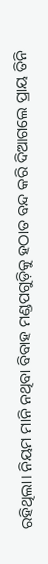ରହିଥିଲା। ନିୟମ ମାନି ନଥିବା ବିବାହ ମଣ୍ଡପଗୁଡ଼ିକୁ ହଠାତ ବନ୍ଦ କରି ଦିଆଗଲେ ପ୍ରାୟ ତିନି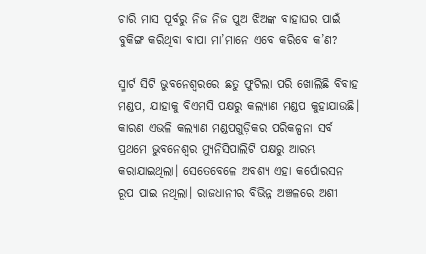ଚାରି ମାସ ପୂର୍ବରୁ ନିଜ ନିଜ ପୁଅ ଝିଅଙ୍କ ବାହାଘର ପାଇଁ ବୁକିଙ୍ଗ କରିଥିବା ବାପା ମା’ମାନେ ଏବେ କରିବେ କ’ଣ?

ସ୍ମାର୍ଟ ସିଟି ଭୁବନେଶ୍ଵରରେ ଛତୁ ଫୁଟିଲା ପରି ଖୋଲିଛି ବିବାହ ମଣ୍ଡପ, ଯାହାକୁ ବିଏମସି ପକ୍ଷରୁ କଲ୍ୟାଣ ମଣ୍ଡପ କୁହାଯାଉଛି। କାରଣ ଏଭଳି କଲ୍ୟାଣ ମଣ୍ଡପଗୁଡ଼ିକର ପରିକଳ୍ପନା ସର୍ବ ପ୍ରଥମେ ଭୁବନେଶ୍ଵର ମ୍ୟୁନିସିପାଲିଟି ପକ୍ଷରୁ ଆରମ୍ଭ କରାଯାଇଥିଲା। ସେତେବେଳେ ଅବଶ୍ୟ ଏହା କର୍ପୋରସନ ରୂପ ପାଇ ନଥିଲା। ରାଜଧାନୀର ବିଭିନ୍ନ ଅଞ୍ଚଳରେ ଅଶୀ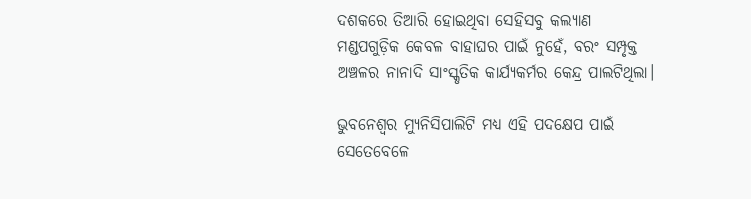ଦଶକରେ ତିଆରି ହୋଇଥିବା ସେହିସବୁ କଲ୍ୟାଣ ମଣ୍ଡପଗୁଡ଼ିକ କେବଳ ବାହାଘର ପାଇଁ ନୁହେଁ, ବରଂ ସମ୍ପୃକ୍ତ ଅଞ୍ଚଳର ନାନାଦି ସାଂସ୍କୃତିକ କାର୍ଯ୍ୟକର୍ମର କେନ୍ଦ୍ର ପାଲଟିଥିଲା।

ଭୁବନେଶ୍ଵର ମ୍ୟୁନିସିପାଲିଟି ମଧ୍ୟ ଏହି ପଦକ୍ଷେପ ପାଇଁ ସେତେବେଳେ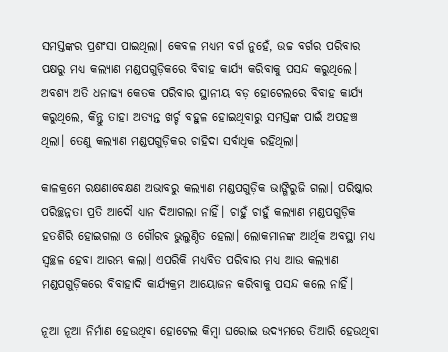ସମସ୍ତଙ୍କର ପ୍ରଶଂସା ପାଇଥିଲା। କେବଳ ମଧ୍ୟମ ବର୍ଗ ନୁହେଁ, ଉଚ୍ଚ ବର୍ଗର ପରିବାର ପକ୍ଷରୁ ମଧ୍ୟ କଲ୍ୟାଣ ମଣ୍ଡପଗୁଡ଼ିକରେ ବିବାହ କାର୍ଯ୍ୟ କରିବାକୁ ପସନ୍ଦ କରୁଥିଲେ। ଅବଶ୍ୟ ଅତି ଧନାଢ୍ୟ କେତକ ପରିବାର ସ୍ଥାନୀୟ ବଡ଼ ହୋଟେଲରେ ବିବାହ କାର୍ଯ୍ୟ କରୁଥିଲେ, କିନ୍ତୁ ତାହା ଅତ୍ୟନ୍ତ ଖର୍ଚ୍ଚ ବହୁଳ ହୋଇଥିବାରୁ ସମସ୍ତଙ୍କ ପାଇଁ ଅପହଞ୍ଚ ଥିଲା। ତେଣୁ କଲ୍ୟାଣ ମଣ୍ଡପଗୁଡ଼ିକର ଚାହିଦା ସର୍ବାଧିକ ରହିଥିଲା।

କାଳକ୍ରମେ ରକ୍ଷଣାବେକ୍ଷଣ ଅଭାବରୁ କଲ୍ୟାଣ ମଣ୍ଡପଗୁଡ଼ିକ ଭାଙ୍ଗିରୁଜି ଗଲା। ପରିଷ୍କାର ପରିଚ୍ଛନ୍ନତା ପ୍ରତି ଆଦୌ ଧ୍ୟାନ ଦିଆଗଲା ନାହିଁ। ଚାହୁଁ ଚାହୁଁ କଲ୍ୟାଣ ମଣ୍ଡପଗୁଡ଼ିକ ହତଶିରି ହୋଇଗଲା ଓ ଗୌରବ ଭୁଲୁଣ୍ଠିତ ହେଲା। ଲୋକମାନଙ୍କ ଆର୍ଥିକ ଅବସ୍ଥା ମଧ୍ୟ ସ୍ଵଚ୍ଛଳ ହେବା ଆରମ୍ଭ କଲା। ଏପରିକି ମଧ୍ୟବିତ ପରିବାର ମଧ୍ୟ ଆଉ କଲ୍ୟାଣ ମଣ୍ଡପଗୁଡ଼ିକରେ ବିବାହାଦି କାର୍ଯ୍ୟକ୍ରମ ଆୟୋଜନ କରିବାକୁ ପସନ୍ଦ କଲେ ନାହିଁ।

ନୂଆ ନୂଆ ନିର୍ମାଣ ହେଉଥିବା ହୋଟେଲ କିମ୍ବା ଘରୋଇ ଉଦ୍ୟମରେ ତିଆରି ହେଉଥିବା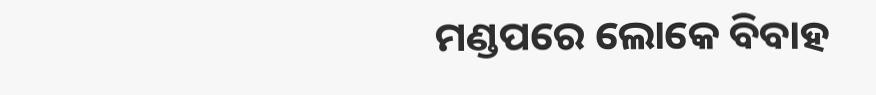ମଣ୍ଡପରେ ଲୋକେ ବିବାହ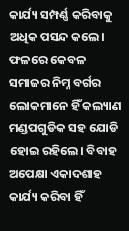କାର୍ଯ୍ୟ ସମ୍ପର୍ଣ୍ଣ କରିବାକୁ ଅଧିକ ପସନ୍ଦ କଲେ। ଫଳରେ କେବଳ ସମାଜର ନିମ୍ନ ବର୍ଗର ଲୋକମାନେ ହିଁ କଲ୍ୟାଣ ମଣ୍ଡପଗୁଡିକ ସହ ଯୋଡି ହୋଇ ରହିଲେ। ବିବାହ ଅପେକ୍ଷା ଏକାଦଶାହ କାର୍ଯ୍ୟ କରିବା ହିଁ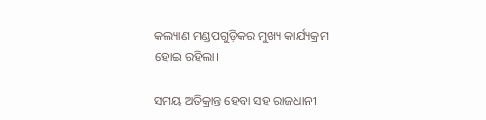କଲ୍ୟାଣ ମଣ୍ଡପଗୁଡ଼ିକର ମୁଖ୍ୟ କାର୍ଯ୍ୟକ୍ରମ ହୋଇ ରହିଲା।

ସମୟ ଅତିକ୍ରାନ୍ତ ହେବା ସହ ରାଜଧାନୀ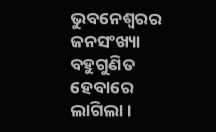ଭୁବନେଶ୍ଵରର ଜନସଂଖ୍ୟା ବହୁଗୁଣିତ ହେବାରେ ଲାଗିଲା।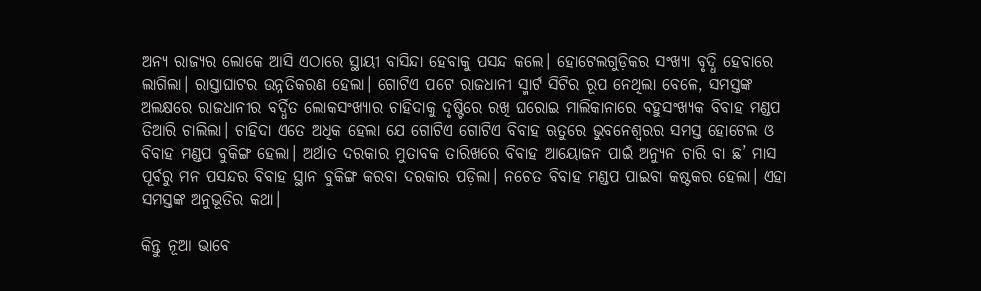ଅନ୍ୟ ରାଜ୍ୟର ଲୋକେ ଆସି ଏଠାରେ ସ୍ଥାୟୀ ବାସିନ୍ଦା ହେବାକୁ ପସନ୍ଦ କଲେ। ହୋଟେଲଗୁଡ଼ିକର ସଂଖ୍ୟା ବୃଦ୍ଧି ହେବାରେ ଲାଗିଲା। ରାସ୍ତାଘାଟର ଉନ୍ନତିକରଣ ହେଲା। ଗୋଟିଏ ପଟେ ରାଜଧାନୀ ସ୍ମାର୍ଟ ସିଟିର ରୂପ ନେଥିଲା ବେଳେ, ସମସ୍ତଙ୍କ ଅଲକ୍ଷରେ ରାଜଧାନୀର ବର୍ଦ୍ଧିତ ଲୋକସଂଖ୍ୟାର ଚାହିଦାକୁ ଦୃଷ୍ଟିରେ ରଖି ଘରୋଇ ମାଲିକାନାରେ ବହୁସଂଖ୍ୟକ ବିବାହ ମଣ୍ଡପ ତିଆରି ଚାଲିଲା। ଚାହିଦା ଏତେ ଅଧିକ ହେଲା ଯେ ଗୋଟିଏ ଗୋଟିଏ ବିବାହ ଋତୁରେ ଭୁବନେଶ୍ଵରର ସମସ୍ତ ହୋଟେଲ ଓ ବିବାହ ମଣ୍ଡପ ବୁକିଙ୍ଗ ହେଲା। ଅର୍ଥାତ ଦରକାର ମୁତାବକ ତାରିଖରେ ବିବାହ ଆୟୋଜନ ପାଇଁ ଅନ୍ୟୁନ ଚାରି ବା ଛ’ ମାସ ପୂର୍ବରୁ ମନ ପସନ୍ଦର ବିବାହ ସ୍ଥାନ ବୁକିଙ୍ଗ କରବା ଦରକାର ପଡ଼ିଲା। ନଚେତ ବିବାହ ମଣ୍ଡପ ପାଇବା କଷ୍ଟକର ହେଲା। ଏହା ସମସ୍ତଙ୍କ ଅନୁଭୂତିର କଥା।

କିନ୍ତୁ ନୂଆ ଭାବେ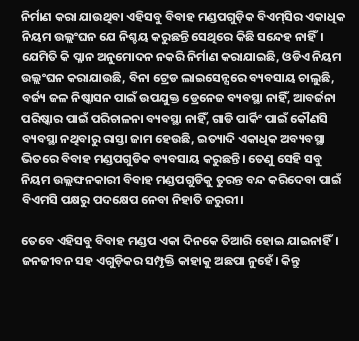ନିର୍ମାଣ କରା ଯାଉଥିବା ଏହିସବୁ ବିବାହ ମଣ୍ଡପଗୁଡ଼ିକ ବିଏମ୍‌ସିର ଏକାଧିକ ନିୟମ ଉଲ୍ଲଂଘନ ଯେ ନିଶ୍ଚୟ କରୁଛନ୍ତି ସେଥିରେ କିଛି ସନ୍ଦେହ ନାହିଁ। ଯେମିତି କି ପ୍ଳାନ ଅନୁମୋଦନ ନକରି ନିର୍ମାଣ କରାଯାଇଛି, ଓଡିଏ ନିୟମ ଉଲ୍ଲଂଘନ କରାଯାଉଛି, ବିନା ଟ୍ରେଡ ଲାଇସେନ୍ସରେ ବ୍ୟବସାୟ ଚାଲୁଛି, ବର୍ଜ୍ୟ ଜଳ ନିଷ୍କାସନ ପାଇଁ ଉପଯୁକ୍ତ ଡ୍ରେନେଜ ବ୍ୟବସ୍ଥା ନାହିଁ, ଆବର୍ଜନା ପରିଷ୍କାର ପାଇଁ ପରିଚାଳନା ବ୍ୟବସ୍ଥା ନାହିଁ, ଗାଡି ପାର୍କିଂ ପାଇଁ କୌଣସି ବ୍ୟବସ୍ଥା ନଥିବାରୁ ରାସ୍ତା ଜାମ ହେଉଛି, ଇତ୍ୟାଦି ଏକାଧିକ ଅବ୍ୟବସ୍ଥା ଭିତରେ ବିବାହ ମଣ୍ଡପଗୁଡିକ ବ୍ୟବସାୟ କରୁଛନ୍ତି। ତେଣୁ ସେହି ସବୁ ନିୟମ ଉଲ୍ଲଙ୍ଘନକାରୀ ବିବାହ ମଣ୍ଡପଗୁଡିକୁ ତୁରନ୍ତ ବନ୍ଦ କରିଦେବା ପାଇଁ ବିଏମସି ପକ୍ଷରୁ ପଦକ୍ଷେପ ନେବା ନିହାତି ଜରୁରୀ।

ତେବେ ଏହିସବୁ ବିବାହ ମଣ୍ଡପ ଏକା ଦିନକେ ତିଆରି ହୋଇ ଯାଇନାହିଁ। ଜନଜୀବନ ସହ ଏଗୁଡ଼ିକର ସମ୍ପୃକ୍ତି କାହାକୁ ଅଛପା ନୁହେଁ। କିନ୍ତୁ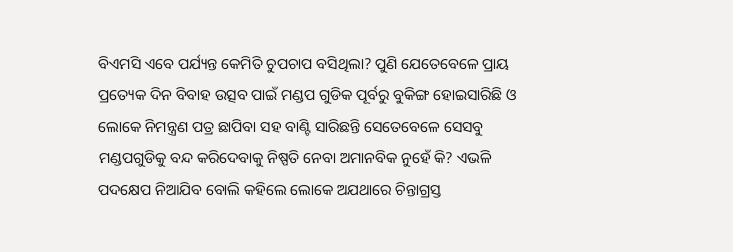ବିଏମସି ଏବେ ପର୍ଯ୍ୟନ୍ତ କେମିତି ଚୁପଚାପ ବସିଥିଲା? ପୁଣି ଯେତେବେଳେ ପ୍ରାୟ ପ୍ରତ୍ୟେକ ଦିନ ବିବାହ ଉତ୍ସବ ପାଇଁ ମଣ୍ଡପ ଗୁଡିକ ପୂର୍ବରୁ ବୁକିଙ୍ଗ ହୋଇସାରିଛି ଓ ଲୋକେ ନିମନ୍ତ୍ରଣ ପତ୍ର ଛାପିବା ସହ ବାଣ୍ଟି ସାରିଛନ୍ତି ସେତେବେଳେ ସେସବୁ ମଣ୍ଡପଗୁଡିକୁ ବନ୍ଦ କରିଦେବାକୁ ନିଷ୍ପତି ନେବା ଅମାନବିକ ନୁହେଁ କି? ଏଭଳି ପଦକ୍ଷେପ ନିଆଯିବ ବୋଲି କହିଲେ ଲୋକେ ଅଯଥାରେ ଚିନ୍ତାଗ୍ରସ୍ତ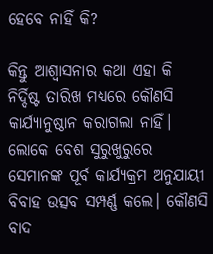ହେବେ ନାହିଁ କି?

କିନ୍ତୁ ଆଶ୍ଵାସନାର କଥା ଏହା କି ନିର୍ଦ୍ଦିଷ୍ଟ ତାରିଖ ମଧ୍ୟରେ କୌଣସି କାର୍ଯ୍ୟାନୁଷ୍ଠାନ କରାଗଲା ନାହିଁ। ଲୋକେ ବେଶ ସୁରୁଖୁରୁରେ ସେମାନଙ୍କ ପୂର୍ବ କାର୍ଯ୍ୟକ୍ରମ ଅନୁଯାୟୀ ବିବାହ ଉତ୍ସବ ସମ୍ପର୍ଣ୍ଣ କଲେ। କୌଣସି ବାଦ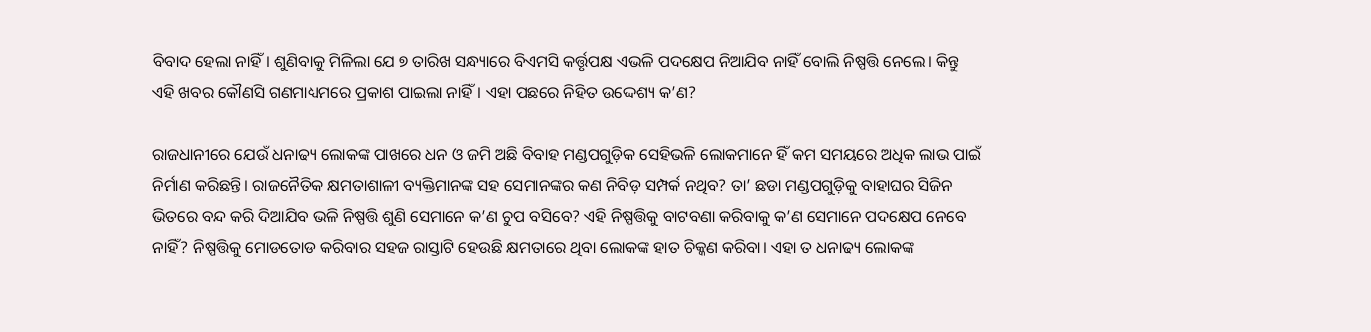ବିବାଦ ହେଲା ନାହିଁ। ଶୁଣିବାକୁ ମିଳିଲା ଯେ ୭ ତାରିଖ ସନ୍ଧ୍ୟାରେ ବିଏମସି କର୍ତ୍ତୃପକ୍ଷ ଏଭଳି ପଦକ୍ଷେପ ନିଆଯିବ ନାହିଁ ବୋଲି ନିଷ୍ପତ୍ତି ନେଲେ। କିନ୍ତୁ ଏହି ଖବର କୌଣସି ଗଣମାଧ୍ୟମରେ ପ୍ରକାଶ ପାଇଲା ନାହିଁ। ଏହା ପଛରେ ନିହିତ ଉଦ୍ଦେଶ୍ୟ କ’ଣ?

ରାଜଧାନୀରେ ଯେଉଁ ଧନାଢ୍ୟ ଲୋକଙ୍କ ପାଖରେ ଧନ ଓ ଜମି ଅଛି ବିବାହ ମଣ୍ଡପଗୁଡ଼ିକ ସେହିଭଳି ଲୋକମାନେ ହିଁ କମ ସମୟରେ ଅଧିକ ଲାଭ ପାଇଁ ନିର୍ମାଣ କରିଛନ୍ତି। ରାଜନୈତିକ କ୍ଷମତାଶାଳୀ ବ୍ୟକ୍ତିମାନଙ୍କ ସହ ସେମାନଙ୍କର କଣ ନିବିଡ଼ ସମ୍ପର୍କ ନଥିବ? ତା’ ଛଡା ମଣ୍ଡପଗୁଡ଼ିକୁ ବାହାଘର ସିଜିନ ଭିତରେ ବନ୍ଦ କରି ଦିଆଯିବ ଭଳି ନିଷ୍ପତ୍ତି ଶୁଣି ସେମାନେ କ’ଣ ଚୁପ ବସିବେ? ଏହି ନିଷ୍ପତ୍ତିକୁ ବାଟବଣା କରିବାକୁ କ’ଣ ସେମାନେ ପଦକ୍ଷେପ ନେବେ ନାହିଁ? ନିଷ୍ପତ୍ତିକୁ ମୋଡତୋଡ କରିବାର ସହଜ ରାସ୍ତାଟି ହେଉଛି କ୍ଷମତାରେ ଥିବା ଲୋକଙ୍କ ହାତ ଚିକ୍କଣ କରିବା। ଏହା ତ ଧନାଢ୍ୟ ଲୋକଙ୍କ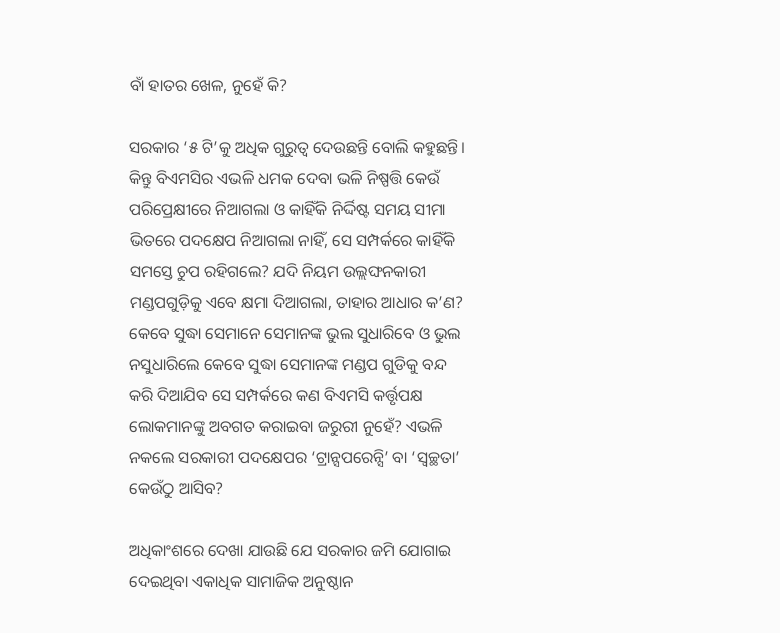ବାଁ ହାତର ଖେଳ, ନୁହେଁ କି?

ସରକାର ‘୫ ଟି’କୁ ଅଧିକ ଗୁରୁତ୍ଵ ଦେଉଛନ୍ତି ବୋଲି କହୁଛନ୍ତି। କିନ୍ତୁ ବିଏମସିର ଏଭଳି ଧମକ ଦେବା ଭଳି ନିଷ୍ପତ୍ତି କେଉଁ ପରିପ୍ରେକ୍ଷୀରେ ନିଆଗଲା ଓ କାହିଁକି ନିର୍ଦ୍ଦିଷ୍ଟ ସମୟ ସୀମା ଭିତରେ ପଦକ୍ଷେପ ନିଆଗଲା ନାହିଁ, ସେ ସମ୍ପର୍କରେ କାହିଁକି ସମସ୍ତେ ଚୁପ ରହିଗଲେ? ଯଦି ନିୟମ ଉଲ୍ଲଙ୍ଘନକାରୀ ମଣ୍ଡପଗୁଡ଼ିକୁ ଏବେ କ୍ଷମା ଦିଆଗଲା, ତାହାର ଆଧାର କ’ଣ? କେବେ ସୁଦ୍ଧା ସେମାନେ ସେମାନଙ୍କ ଭୁଲ ସୁଧାରିବେ ଓ ଭୁଲ ନସୁଧାରିଲେ କେବେ ସୁଦ୍ଧା ସେମାନଙ୍କ ମଣ୍ଡପ ଗୁଡିକୁ ବନ୍ଦ କରି ଦିଆଯିବ ସେ ସମ୍ପର୍କରେ କଣ ବିଏମସି କର୍ତ୍ତୃପକ୍ଷ ଲୋକମାନଙ୍କୁ ଅବଗତ କରାଇବା ଜରୁରୀ ନୁହେଁ? ଏଭଳି ନକଲେ ସରକାରୀ ପଦକ୍ଷେପର ‘ଟ୍ରାନ୍ସପରେନ୍ସି’ ବା ‘ସ୍ଵଚ୍ଛତା’ କେଉଁଠୁ ଆସିବ?

ଅଧିକାଂଶରେ ଦେଖା ଯାଉଛି ଯେ ସରକାର ଜମି ଯୋଗାଇ ଦେଇଥିବା ଏକାଧିକ ସାମାଜିକ ଅନୁଷ୍ଠାନ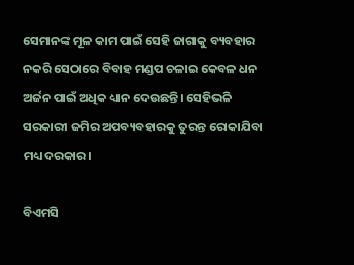ସେମାନଙ୍କ ମୂଳ କାମ ପାଇଁ ସେହି ଜାଗାକୁ ବ୍ୟବହାର ନକରି ସେଠାରେ ବିବାହ ମଣ୍ଡପ ଚଳାଇ କେବଳ ଧନ ଅର୍ଜନ ପାଇଁ ଅଧିକ ଧ୍ୟାନ ଦେଉଛନ୍ତି। ସେହିଭଳି ସରକାରୀ ଜମିର ଅପବ୍ୟବହାରକୁ ତୁରନ୍ତ ରୋକାଯିବା ମଧ୍ୟ ଦରକାର।

ବିଏମସି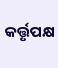କର୍ତ୍ତୃପକ୍ଷ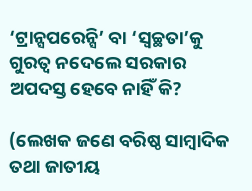‘ଟ୍ରାନ୍ସପରେନ୍ସି’ ବା ‘ସ୍ଵଚ୍ଛତା’କୁ ଗୁରତ୍ଵ ନଦେଲେ ସରକାର ଅପଦସ୍ତ ହେବେ ନାହିଁ କି?

(ଲେଖକ ଜଣେ ବରିଷ୍ଠ ସାମ୍ବାଦିକ ତଥା ଜାତୀୟ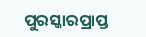ପୁରସ୍କାରପ୍ରାପ୍ତ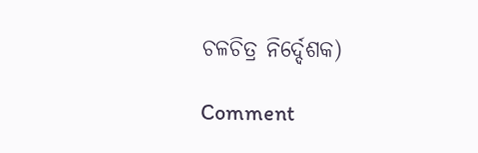ଚଳଚିତ୍ର ନିର୍ଦ୍ଦେଶକ)

Comment